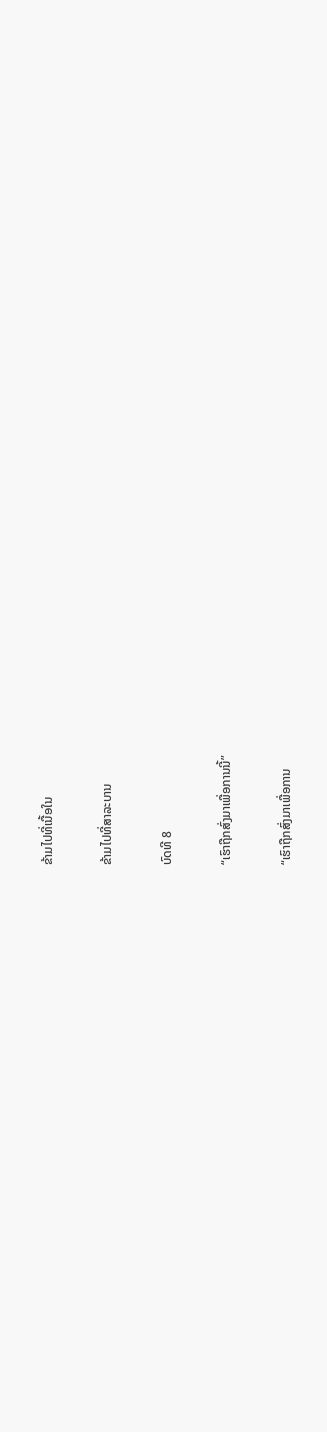ຂ້າມໄປທີ່ເນື້ອໃນ

ຂ້າມໄປທີ່ສາລະບານ

ບົດທີ 8

“ເຮົາຖືກສົ່ງມາເພື່ອການນີ້”

“ເຮົາຖືກສົ່ງມາເພື່ອການ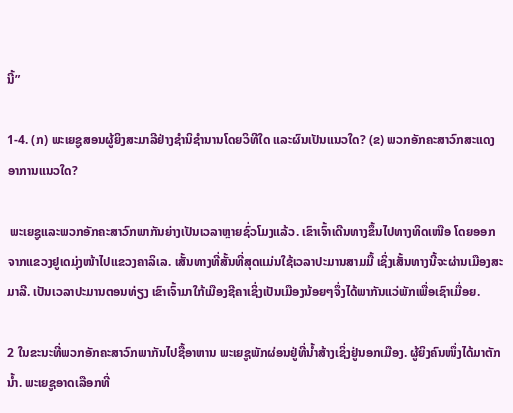ນີ້”

1-4. (ກ) ພະເຍຊູສອນຜູ້ຍິງສະມາລີຢ່າງຊຳນິຊຳນານໂດຍວິທີໃດ ແລະຜົນເປັນແນວໃດ? (ຂ) ພວກອັກຄະສາວົກສະແດງອາການແນວໃດ?

 ພະເຍຊູແລະພວກອັກຄະສາວົກພາກັນຍ່າງເປັນເວລາຫຼາຍຊົ່ວໂມງແລ້ວ. ເຂົາເຈົ້າເດີນທາງຂຶ້ນໄປທາງທິດເໜືອ ໂດຍອອກຈາກແຂວງຢູເດມຸ່ງໜ້າໄປແຂວງຄາລິເລ. ເສັ້ນທາງທີ່ສັ້ນທີ່ສຸດແມ່ນໃຊ້ເວລາປະມານສາມມື້ ເຊິ່ງເສັ້ນທາງນີ້ຈະຜ່ານເມືອງສະມາລີ. ເປັນເວລາປະມານຕອນທ່ຽງ ເຂົາເຈົ້າມາໃກ້ເມືອງຊີຄາເຊິ່ງເປັນເມືອງນ້ອຍໆຈຶ່ງໄດ້ພາກັນແວ່ພັກເພື່ອເຊົາເມື່ອຍ.

2 ໃນຂະນະທີ່ພວກອັກຄະສາວົກພາກັນໄປຊື້ອາຫານ ພະເຍຊູພັກຜ່ອນຢູ່ທີ່ນ້ຳສ້າງເຊິ່ງຢູ່ນອກເມືອງ. ຜູ້ຍິງຄົນໜຶ່ງໄດ້ມາຕັກນ້ຳ. ພະເຍຊູອາດເລືອກທີ່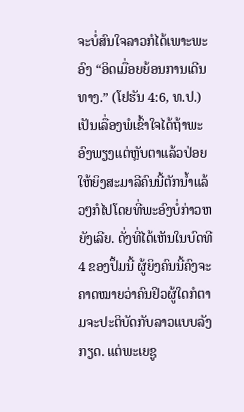ຈະບໍ່ສົນໃຈລາວກໍໄດ້ເພາະພະອົງ “ອິດເມື່ອຍຍ້ອນການເດີນທາງ.” (ໂຢຮັນ 4:6, ທ.ປ.) ເປັນເລື່ອງພໍເຂົ້າໃຈໄດ້ຖ້າພະອົງພຽງແຕ່ຫຼັບຕາແລ້ວປ່ອຍໃຫ້ຍິງສະມາລີຄົນນີ້ຕັກນ້ຳແລ້ວໆກໍໄປໂດຍທີ່ພະອົງບໍ່ກ່າວຫຍັງເລີຍ. ດັ່ງທີ່ໄດ້ເຫັນໃນບົດທີ 4 ຂອງປຶ້ມນີ້ ຜູ້ຍິງຄົນນີ້ຄົງຈະຄາດໝາຍວ່າຄົນຢິວຜູ້ໃດກໍຕາມຈະປະຕິບັດກັບລາວແບບລັງກຽດ. ແຕ່ພະເຍຊູ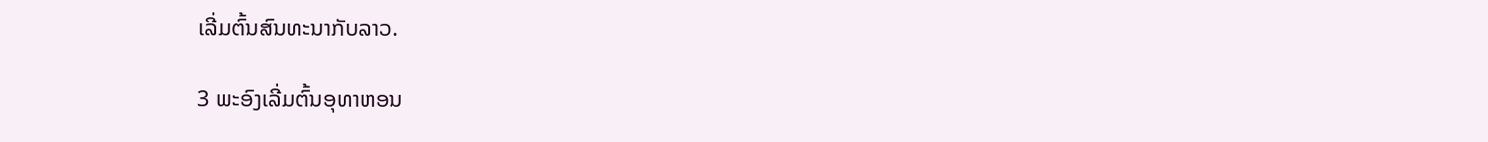ເລີ່ມຕົ້ນສົນທະນາກັບລາວ.

3 ພະອົງເລີ່ມຕົ້ນອຸທາຫອນ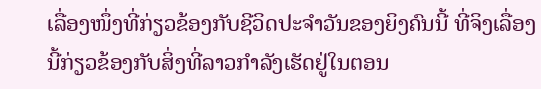ເລື່ອງໜຶ່ງທີ່ກ່ຽວຂ້ອງກັບຊີວິດປະຈຳວັນຂອງຍິງຄົນນີ້ ທີ່ຈິງເລື່ອງນີ້ກ່ຽວຂ້ອງກັບສິ່ງທີ່ລາວກຳລັງເຮັດຢູ່ໃນຕອນ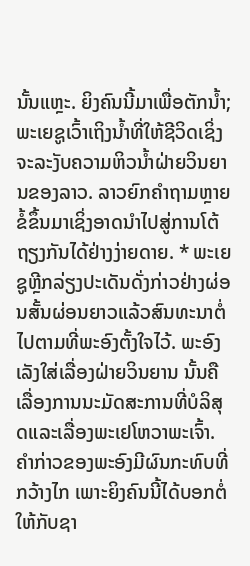ນັ້ນແຫຼະ. ຍິງຄົນນີ້ມາເພື່ອຕັກນ້ຳ; ພະເຍຊູເວົ້າເຖິງນ້ຳທີ່ໃຫ້ຊີວິດເຊິ່ງຈະລະງັບຄວາມຫິວນ້ຳຝ່າຍວິນຍານຂອງລາວ. ລາວຍົກຄຳຖາມຫຼາຍຂໍ້ຂຶ້ນມາເຊິ່ງອາດນຳໄປສູ່ການໂຕ້ຖຽງກັນໄດ້ຢ່າງງ່າຍດາຍ. * ພະເຍຊູຫຼີກລ່ຽງປະເດັນດັ່ງກ່າວຢ່າງຜ່ອນສັ້ນຜ່ອນຍາວແລ້ວສົນທະນາຕໍ່ໄປຕາມທີ່ພະອົງຕັ້ງໃຈໄວ້. ພະອົງເລັງໃສ່ເລື່ອງຝ່າຍວິນຍານ ນັ້ນຄືເລື່ອງການນະມັດສະການທີ່ບໍລິສຸດແລະເລື່ອງພະເຢໂຫວາພະເຈົ້າ. ຄຳກ່າວຂອງພະອົງມີຜົນກະທົບທີ່ກວ້າງໄກ ເພາະຍິງຄົນນີ້ໄດ້ບອກຕໍ່ໃຫ້ກັບຊາ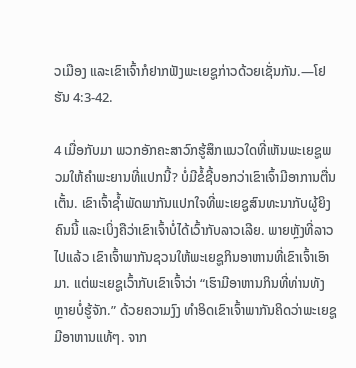ວເມືອງ ແລະເຂົາເຈົ້າກໍຢາກຟັງພະເຍຊູກ່າວດ້ວຍເຊັ່ນກັນ.—ໂຢຮັນ 4:3-42.

4 ເມື່ອກັບມາ ພວກອັກຄະສາວົກຮູ້ສຶກແນວໃດທີ່ເຫັນພະເຍຊູພວມໃຫ້ຄຳພະຍານທີ່ແປກນີ້? ບໍ່ມີຂໍ້ຊີ້ບອກວ່າເຂົາເຈົ້າມີອາການຕື່ນເຕັ້ນ. ເຂົາເຈົ້າຊ້ຳພັດພາກັນແປກໃຈທີ່ພະເຍຊູສົນທະນາກັບຜູ້ຍິງຄົນນີ້ ແລະເບິ່ງຄືວ່າເຂົາເຈົ້າບໍ່ໄດ້ເວົ້າກັບລາວເລີຍ. ພາຍຫຼັງທີ່ລາວໄປແລ້ວ ເຂົາເຈົ້າພາກັນຊວນໃຫ້ພະເຍຊູກິນອາຫານທີ່ເຂົາເຈົ້າເອົາມາ. ແຕ່ພະເຍຊູເວົ້າກັບເຂົາເຈົ້າວ່າ “ເຮົາມີອາຫານກິນທີ່ທ່ານທັງຫຼາຍບໍ່ຮູ້ຈັກ.” ດ້ວຍຄວາມງົງ ທຳອິດເຂົາເຈົ້າພາກັນຄິດວ່າພະເຍຊູມີອາຫານແທ້ໆ. ຈາກ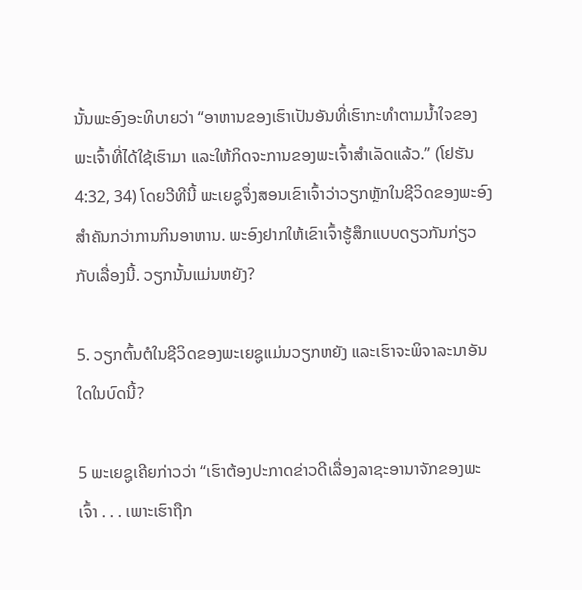ນັ້ນພະອົງອະທິບາຍວ່າ “ອາຫານຂອງເຮົາເປັນອັນທີ່ເຮົາກະທຳຕາມນ້ຳໃຈຂອງພະເຈົ້າທີ່ໄດ້ໃຊ້ເຮົາມາ ແລະໃຫ້ກິດຈະການຂອງພະເຈົ້າສຳເລັດແລ້ວ.” (ໂຢຮັນ 4:32, 34) ໂດຍວີທີນີ້ ພະເຍຊູຈຶ່ງສອນເຂົາເຈົ້າວ່າວຽກຫຼັກໃນຊີວິດຂອງພະອົງສຳຄັນກວ່າການກິນອາຫານ. ພະອົງຢາກໃຫ້ເຂົາເຈົ້າຮູ້ສຶກແບບດຽວກັນກ່ຽວກັບເລື່ອງນີ້. ວຽກນັ້ນແມ່ນຫຍັງ?

5. ວຽກຕົ້ນຕໍໃນຊີວິດຂອງພະເຍຊູແມ່ນວຽກຫຍັງ ແລະເຮົາຈະພິຈາລະນາອັນໃດໃນບົດນີ້?

5 ພະເຍຊູເຄີຍກ່າວວ່າ “ເຮົາຕ້ອງປະກາດຂ່າວດີເລື່ອງລາຊະອານາຈັກຂອງພະເຈົ້າ . . . ເພາະເຮົາຖືກ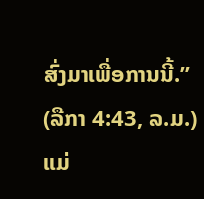ສົ່ງມາເພື່ອການນີ້.” (ລືກາ 4:43, ລ.ມ.) ແມ່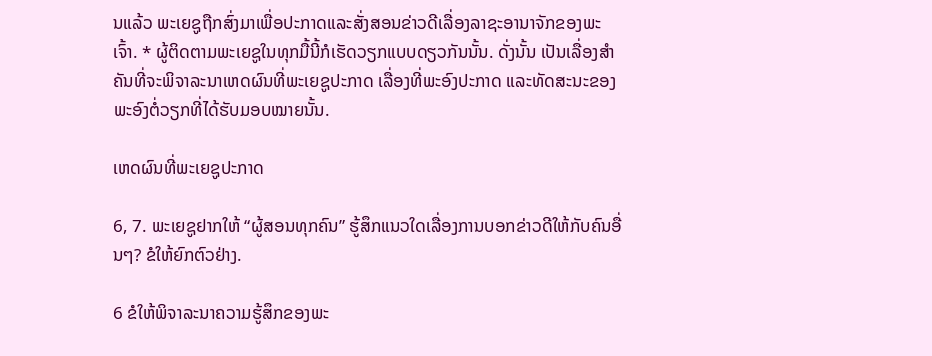ນແລ້ວ ພະເຍຊູຖືກສົ່ງມາເພື່ອປະກາດແລະສັ່ງສອນຂ່າວດີເລື່ອງລາຊະອານາຈັກຂອງພະເຈົ້າ. * ຜູ້ຕິດຕາມພະເຍຊູໃນທຸກມື້ນີ້ກໍເຮັດວຽກແບບດຽວກັນນັ້ນ. ດັ່ງນັ້ນ ເປັນເລື່ອງສຳຄັນທີ່ຈະພິຈາລະນາເຫດຜົນທີ່ພະເຍຊູປະກາດ ເລື່ອງທີ່ພະອົງປະກາດ ແລະທັດສະນະຂອງພະອົງຕໍ່ວຽກທີ່ໄດ້ຮັບມອບໝາຍນັ້ນ.

ເຫດຜົນທີ່ພະເຍຊູປະກາດ

6, 7. ພະເຍຊູຢາກໃຫ້ “ຜູ້ສອນທຸກຄົນ” ຮູ້ສຶກແນວໃດເລື່ອງການບອກຂ່າວດີໃຫ້ກັບຄົນອື່ນໆ? ຂໍໃຫ້ຍົກຕົວຢ່າງ.

6 ຂໍໃຫ້ພິຈາລະນາຄວາມຮູ້ສຶກຂອງພະ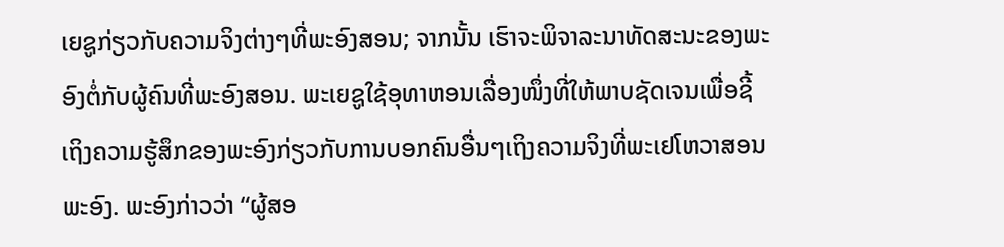ເຍຊູກ່ຽວກັບຄວາມຈິງຕ່າງໆທີ່ພະອົງສອນ; ຈາກນັ້ນ ເຮົາຈະພິຈາລະນາທັດສະນະຂອງພະອົງຕໍ່ກັບຜູ້ຄົນທີ່ພະອົງສອນ. ພະເຍຊູໃຊ້ອຸທາຫອນເລື່ອງໜຶ່ງທີ່ໃຫ້ພາບຊັດເຈນເພື່ອຊີ້ເຖິງຄວາມຮູ້ສຶກຂອງພະອົງກ່ຽວກັບການບອກຄົນອື່ນໆເຖິງຄວາມຈິງທີ່ພະເຢໂຫວາສອນພະອົງ. ພະອົງກ່າວວ່າ “ຜູ້ສອ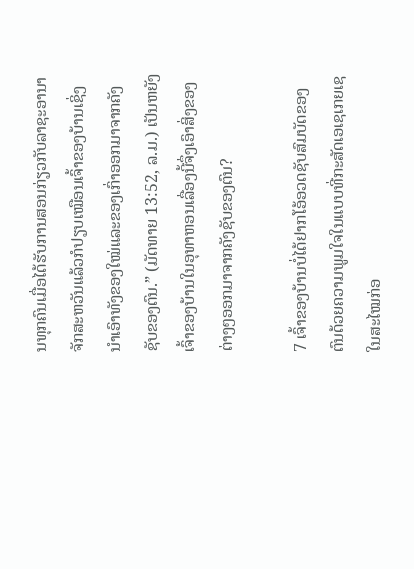ນທຸກຄົນເມື່ອໄດ້ຮັບການສອນກ່ຽວກັບລາຊະອານາຈັກສະຫວັນແລ້ວກໍປຽບເໝືອນເຈົ້າຂອງບ້ານເຊິ່ງນຳເອົາທັງຂອງໃໝ່ແລະຂອງເກົ່າອອກມາຈາກຄັງຊັບຂອງຕົນ.” (ມັດທາຍ 13:52, ລ.ມ.) ເປັນຫຍັງເຈົ້າຂອງບ້ານໃນອຸທາຫອນເລື່ອງນີ້ຈຶ່ງເອົາສິ່ງຂອງຕ່າງໆອອກມາຈາກຄັງຊັບຂອງຕົນ?

7 ເຈົ້າຂອງບ້ານບໍ່ໄດ້ຢາກໂອ້ອວດຊັບສົມບັດຂອງຕົນດ້ວຍຄວາມພູມໃຈໃນແບບທີ່ກະສັດເອເຊເກຍເຊໃນສະໄໝກ່ອ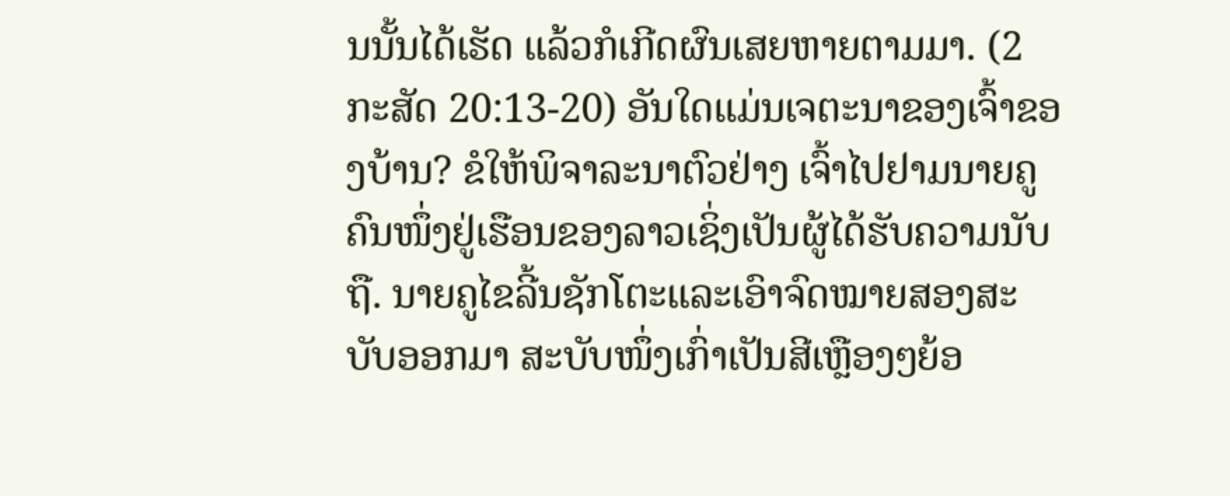ນນັ້ນໄດ້ເຮັດ ແລ້ວກໍເກີດຜົນເສຍຫາຍຕາມມາ. (2 ກະສັດ 20:13-20) ອັນໃດແມ່ນເຈຕະນາຂອງເຈົ້າຂອງບ້ານ? ຂໍໃຫ້ພິຈາລະນາຕົວຢ່າງ ເຈົ້າໄປຢາມນາຍຄູຄົນໜຶ່ງຢູ່ເຮືອນຂອງລາວເຊິ່ງເປັນຜູ້ໄດ້ຮັບຄວາມນັບຖື. ນາຍຄູໄຂລີ້ນຊັກໂຕະແລະເອົາຈົດໝາຍສອງສະບັບອອກມາ ສະບັບໜຶ່ງເກົ່າເປັນສີເຫຼືອງໆຍ້ອ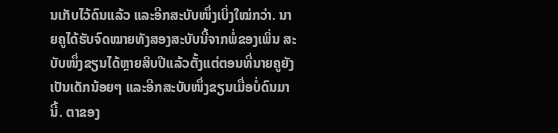ນເກັບໄວ້ດົນແລ້ວ ແລະອີກສະບັບໜຶ່ງເບິ່ງໃໝ່ກວ່າ. ນາຍຄູໄດ້ຮັບຈົດໝາຍທັງສອງສະບັບນີ້ຈາກພໍ່ຂອງເພິ່ນ ສະບັບໜຶ່ງຂຽນໄດ້ຫຼາຍສິບປີແລ້ວຕັ້ງແຕ່ຕອນທີ່ນາຍຄູຍັງເປັນເດັກນ້ອຍໆ ແລະອີກສະບັບໜຶ່ງຂຽນເມື່ອບໍ່ດົນມານີ້. ຕາຂອງ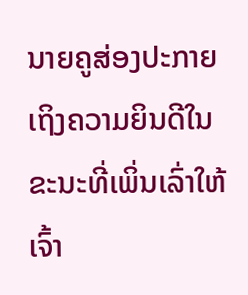ນາຍຄູສ່ອງປະກາຍເຖິງຄວາມຍິນດີໃນຂະນະທີ່ເພິ່ນເລົ່າໃຫ້ເຈົ້າ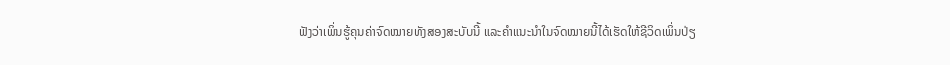ຟັງວ່າເພິ່ນຮູ້ຄຸນຄ່າຈົດໝາຍທັງສອງສະບັບນີ້ ແລະຄຳແນະນຳໃນຈົດໝາຍນີ້ໄດ້ເຮັດໃຫ້ຊີວິດເພິ່ນປ່ຽ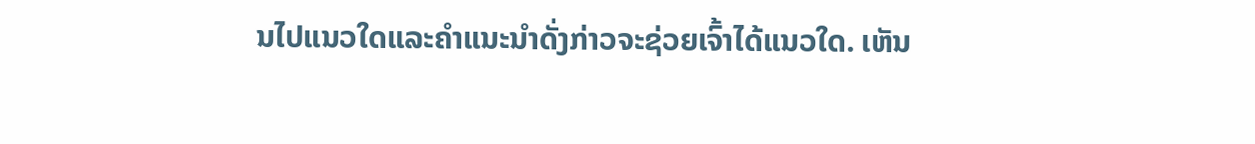ນໄປແນວໃດແລະຄຳແນະນຳດັ່ງກ່າວຈະຊ່ວຍເຈົ້າໄດ້ແນວໃດ. ເຫັນ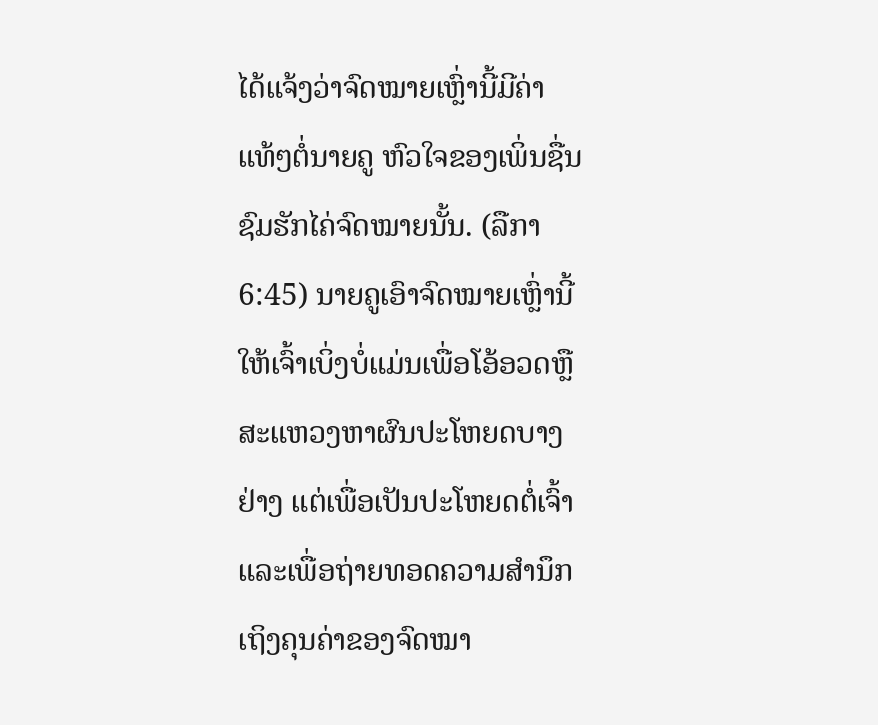ໄດ້ແຈ້ງວ່າຈົດໝາຍເຫຼົ່ານີ້ມີຄ່າແທ້ໆຕໍ່ນາຍຄູ ຫົວໃຈຂອງເພິ່ນຊື່ນຊົມຮັກໄຄ່ຈົດໝາຍນັ້ນ. (ລືກາ 6:45) ນາຍຄູເອົາຈົດໝາຍເຫຼົ່ານີ້ໃຫ້ເຈົ້າເບິ່ງບໍ່ແມ່ນເພື່ອໂອ້ອວດຫຼືສະແຫວງຫາຜົນປະໂຫຍດບາງຢ່າງ ແຕ່ເພື່ອເປັນປະໂຫຍດຕໍ່ເຈົ້າແລະເພື່ອຖ່າຍທອດຄວາມສຳນຶກເຖິງຄຸນຄ່າຂອງຈົດໝາ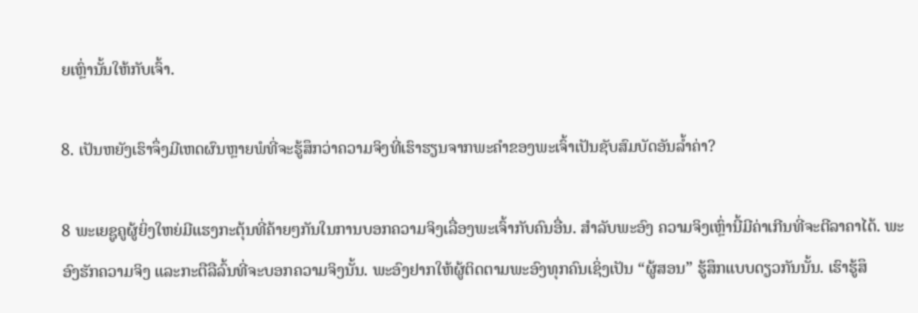ຍເຫຼົ່ານັ້ນໃຫ້ກັບເຈົ້າ.

8. ເປັນຫຍັງເຮົາຈຶ່ງມີເຫດຜົນຫຼາຍພໍທີ່ຈະຮູ້ສຶກວ່າຄວາມຈິງທີ່ເຮົາຮຽນຈາກພະຄຳຂອງພະເຈົ້າເປັນຊັບສົມບັດອັນລ້ຳຄ່າ?

8 ພະເຍຊູຄູຜູ້ຍິ່ງໃຫຍ່ມີແຮງກະຕຸ້ນທີ່ຄ້າຍໆກັນໃນການບອກຄວາມຈິງເລື່ອງພະເຈົ້າກັບຄົນອື່ນ. ສຳລັບພະອົງ ຄວາມຈິງເຫຼົ່ານີ້ມີຄ່າເກີນທີ່ຈະຕີລາຄາໄດ້. ພະອົງຮັກຄວາມຈິງ ແລະກະຕືລືລົ້ນທີ່ຈະບອກຄວາມຈິງນັ້ນ. ພະອົງຢາກໃຫ້ຜູ້ຕິດຕາມພະອົງທຸກຄົນເຊິ່ງເປັນ “ຜູ້ສອນ” ຮູ້ສຶກແບບດຽວກັນນັ້ນ. ເຮົາຮູ້ສຶ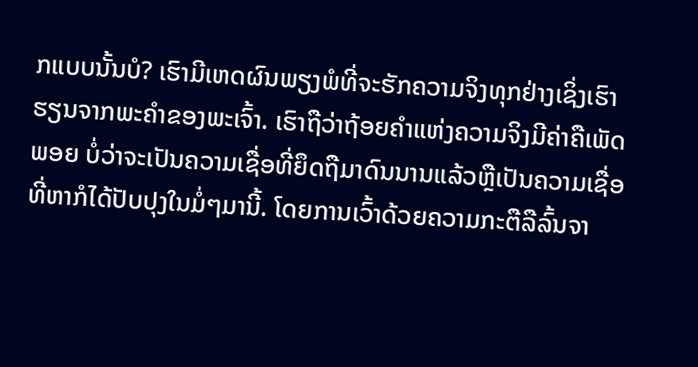ກແບບນັ້ນບໍ? ເຮົາມີເຫດຜົນພຽງພໍທີ່ຈະຮັກຄວາມຈິງທຸກຢ່າງເຊິ່ງເຮົາຮຽນຈາກພະຄຳຂອງພະເຈົ້າ. ເຮົາຖືວ່າຖ້ອຍຄຳແຫ່ງຄວາມຈິງມີຄ່າຄືເພັດພອຍ ບໍ່ວ່າຈະເປັນຄວາມເຊື່ອທີ່ຍຶດຖືມາດົນນານແລ້ວຫຼືເປັນຄວາມເຊື່ອທີ່ຫາກໍໄດ້ປັບປຸງໃນມໍ່ໆມານີ້. ໂດຍການເວົ້າດ້ວຍຄວາມກະຕືລືລົ້ນຈາ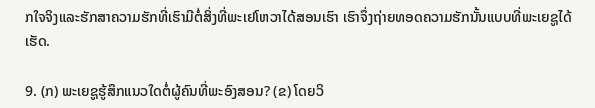ກໃຈຈິງແລະຮັກສາຄວາມຮັກທີ່ເຮົາມີຕໍ່ສິ່ງທີ່ພະເຢໂຫວາໄດ້ສອນເຮົາ ເຮົາຈຶ່ງຖ່າຍທອດຄວາມຮັກນັ້ນແບບທີ່ພະເຍຊູໄດ້ເຮັດ.

9. (ກ) ພະເຍຊູຮູ້ສຶກແນວໃດຕໍ່ຜູ້ຄົນທີ່ພະອົງສອນ? (ຂ) ໂດຍວິ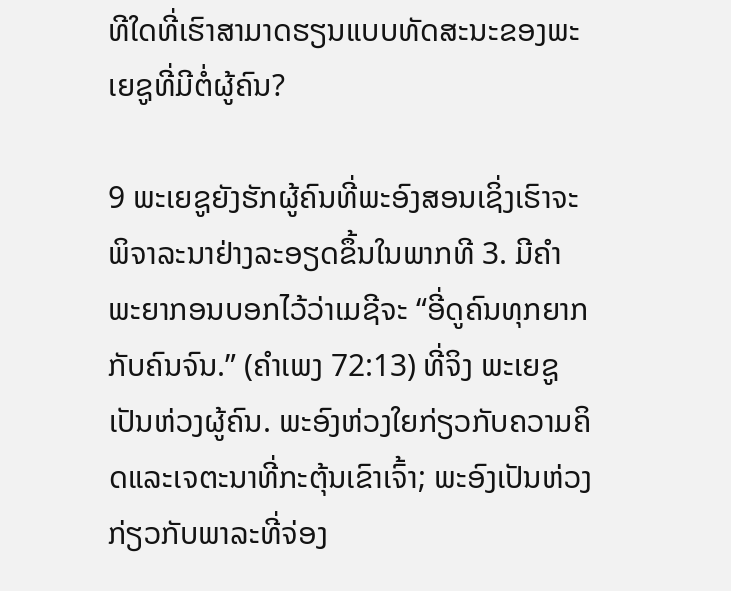ທີໃດທີ່ເຮົາສາມາດຮຽນແບບທັດສະນະຂອງພະເຍຊູທີ່ມີຕໍ່ຜູ້ຄົນ?

9 ພະເຍຊູຍັງຮັກຜູ້ຄົນທີ່ພະອົງສອນເຊິ່ງເຮົາຈະພິຈາລະນາຢ່າງລະອຽດຂຶ້ນໃນພາກທີ 3. ມີຄຳພະຍາກອນບອກໄວ້ວ່າເມຊີຈະ “ອີ່ດູຄົນທຸກຍາກກັບຄົນຈົນ.” (ຄຳເພງ 72:13) ທີ່ຈິງ ພະເຍຊູເປັນຫ່ວງຜູ້ຄົນ. ພະອົງຫ່ວງໃຍກ່ຽວກັບຄວາມຄິດແລະເຈຕະນາທີ່ກະຕຸ້ນເຂົາເຈົ້າ; ພະອົງເປັນຫ່ວງກ່ຽວກັບພາລະທີ່ຈ່ອງ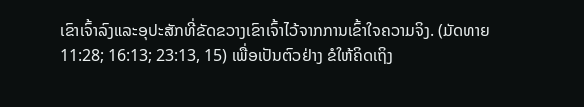ເຂົາເຈົ້າລົງແລະອຸປະສັກທີ່ຂັດຂວາງເຂົາເຈົ້າໄວ້ຈາກການເຂົ້າໃຈຄວາມຈິງ. (ມັດທາຍ 11:28; 16:13; 23:13, 15) ເພື່ອເປັນຕົວຢ່າງ ຂໍໃຫ້ຄິດເຖິງ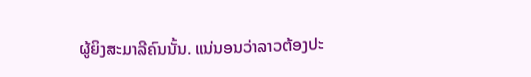ຜູ້ຍິງສະມາລີຄົນນັ້ນ. ແນ່ນອນວ່າລາວຕ້ອງປະ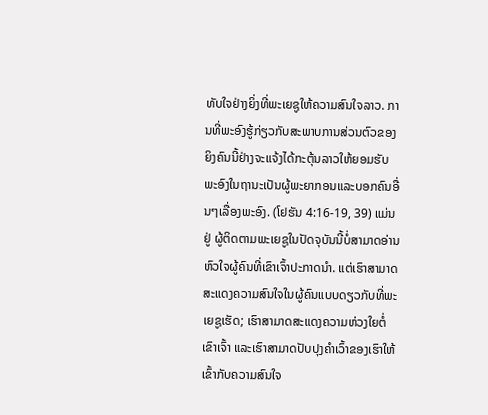ທັບໃຈຢ່າງຍິ່ງທີ່ພະເຍຊູໃຫ້ຄວາມສົນໃຈລາວ. ການທີ່ພະອົງຮູ້ກ່ຽວກັບສະພາບການສ່ວນຕົວຂອງຍິງຄົນນີ້ຢ່າງຈະແຈ້ງໄດ້ກະຕຸ້ນລາວໃຫ້ຍອມຮັບພະອົງໃນຖານະເປັນຜູ້ພະຍາກອນແລະບອກຄົນອື່ນໆເລື່ອງພະອົງ. (ໂຢຮັນ 4:16-19, 39) ແມ່ນຢູ່ ຜູ້ຕິດຕາມພະເຍຊູໃນປັດຈຸບັນນີ້ບໍ່ສາມາດອ່ານຫົວໃຈຜູ້ຄົນທີ່ເຂົາເຈົ້າປະກາດນຳ. ແຕ່ເຮົາສາມາດສະແດງຄວາມສົນໃຈໃນຜູ້ຄົນແບບດຽວກັບທີ່ພະເຍຊູເຮັດ; ເຮົາສາມາດສະແດງຄວາມຫ່ວງໃຍຕໍ່ເຂົາເຈົ້າ ແລະເຮົາສາມາດປັບປຸງຄຳເວົ້າຂອງເຮົາໃຫ້ເຂົ້າກັບຄວາມສົນໃຈ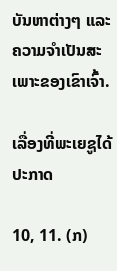ບັນຫາຕ່າງໆ ແລະຄວາມຈຳເປັນສະເພາະຂອງເຂົາເຈົ້າ.

ເລື່ອງທີ່ພະເຍຊູໄດ້ປະກາດ

10, 11. (ກ)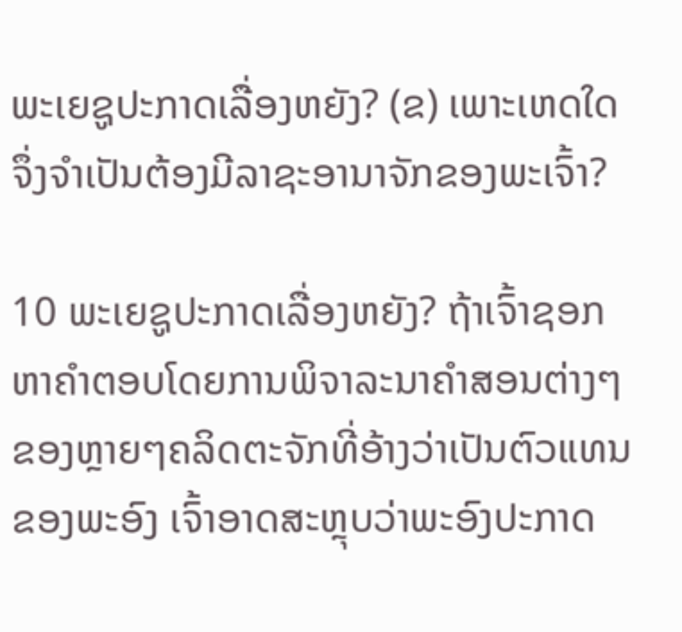ພະເຍຊູປະກາດເລື່ອງຫຍັງ? (ຂ) ເພາະເຫດໃດຈຶ່ງຈຳເປັນຕ້ອງມີລາຊະອານາຈັກຂອງພະເຈົ້າ?

10 ພະເຍຊູປະກາດເລື່ອງຫຍັງ? ຖ້າເຈົ້າຊອກຫາຄຳຕອບໂດຍການພິຈາລະນາຄຳສອນຕ່າງໆຂອງຫຼາຍໆຄລິດຕະຈັກທີ່ອ້າງວ່າເປັນຕົວແທນຂອງພະອົງ ເຈົ້າອາດສະຫຼຸບວ່າພະອົງປະກາດ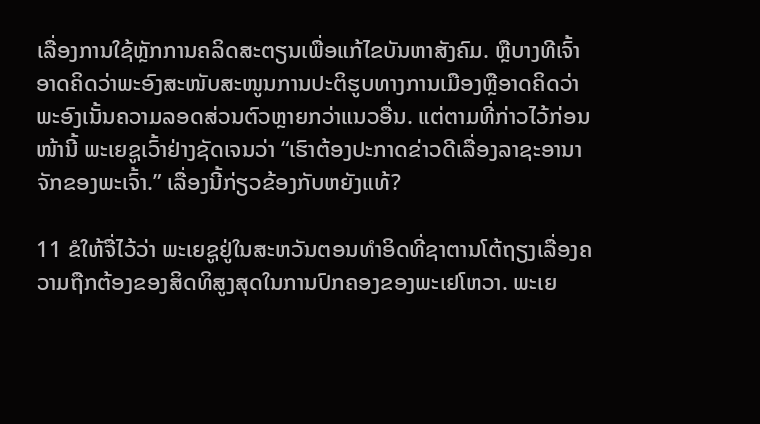ເລື່ອງການໃຊ້ຫຼັກການຄລິດສະຕຽນເພື່ອແກ້ໄຂບັນຫາສັງຄົມ. ຫຼືບາງທີເຈົ້າອາດຄິດວ່າພະອົງສະໜັບສະໜູນການປະຕິຮູບທາງການເມືອງຫຼືອາດຄິດວ່າພະອົງເນັ້ນຄວາມລອດສ່ວນຕົວຫຼາຍກວ່າແນວອື່ນ. ແຕ່ຕາມທີ່ກ່າວໄວ້ກ່ອນໜ້ານີ້ ພະເຍຊູເວົ້າຢ່າງຊັດເຈນວ່າ “ເຮົາຕ້ອງປະກາດຂ່າວດີເລື່ອງລາຊະອານາຈັກຂອງພະເຈົ້າ.” ເລື່ອງນີ້ກ່ຽວຂ້ອງກັບຫຍັງແທ້?

11 ຂໍໃຫ້ຈື່ໄວ້ວ່າ ພະເຍຊູຢູ່ໃນສະຫວັນຕອນທຳອິດທີ່ຊາຕານໂຕ້ຖຽງເລື່ອງຄວາມຖືກຕ້ອງຂອງສິດທິສູງສຸດໃນການປົກຄອງຂອງພະເຢໂຫວາ. ພະເຍ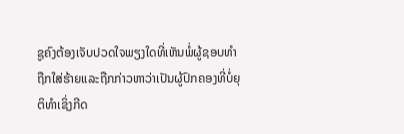ຊູຄົງຕ້ອງເຈັບປວດໃຈພຽງໃດທີ່ເຫັນພໍ່ຜູ້ຊອບທຳຖືກໃສ່ຮ້າຍແລະຖືກກ່າວຫາວ່າເປັນຜູ້ປົກຄອງທີ່ບໍ່ຍຸຕິທຳເຊິ່ງກີດ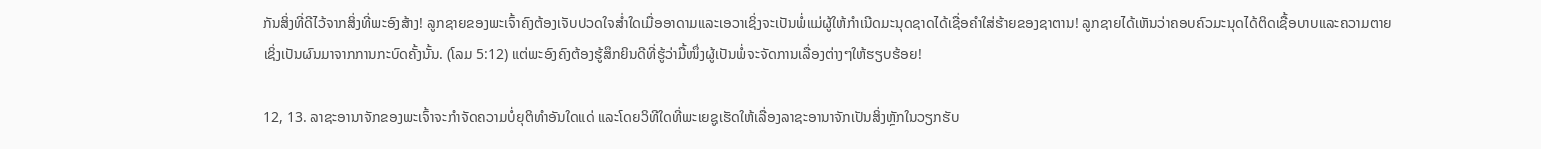ກັນສິ່ງທີ່ດີໄວ້ຈາກສິ່ງທີ່ພະອົງສ້າງ! ລູກຊາຍຂອງພະເຈົ້າຄົງຕ້ອງເຈັບປວດໃຈສ່ຳໃດເມື່ອອາດາມແລະເອວາເຊິ່ງຈະເປັນພໍ່ແມ່ຜູ້ໃຫ້ກຳເນີດມະນຸດຊາດໄດ້ເຊື່ອຄຳໃສ່ຮ້າຍຂອງຊາຕານ! ລູກຊາຍໄດ້ເຫັນວ່າຄອບຄົວມະນຸດໄດ້ຕິດເຊື້ອບາບແລະຄວາມຕາຍເຊິ່ງເປັນຜົນມາຈາກການກະບົດຄັ້ງນັ້ນ. (ໂລມ 5:12) ແຕ່ພະອົງຄົງຕ້ອງຮູ້ສຶກຍິນດີທີ່ຮູ້ວ່າມື້ໜຶ່ງຜູ້ເປັນພໍ່ຈະຈັດການເລື່ອງຕ່າງໆໃຫ້ຮຽບຮ້ອຍ!

12, 13. ລາຊະອານາຈັກຂອງພະເຈົ້າຈະກຳຈັດຄວາມບໍ່ຍຸຕິທຳອັນໃດແດ່ ແລະໂດຍວິທີໃດທີ່ພະເຍຊູເຮັດໃຫ້ເລື່ອງລາຊະອານາຈັກເປັນສິ່ງຫຼັກໃນວຽກຮັບ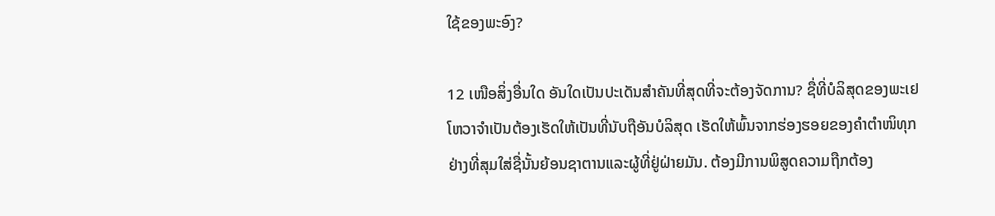ໃຊ້ຂອງພະອົງ?

12 ເໜືອສິ່ງອື່ນໃດ ອັນໃດເປັນປະເດັນສຳຄັນທີ່ສຸດທີ່ຈະຕ້ອງຈັດການ? ຊື່ທີ່ບໍລິສຸດຂອງພະເຢໂຫວາຈຳເປັນຕ້ອງເຮັດໃຫ້ເປັນທີ່ນັບຖືອັນບໍລິສຸດ ເຮັດໃຫ້ພົ້ນຈາກຮ່ອງຮອຍຂອງຄຳຕຳໜິທຸກຢ່າງທີ່ສຸມໃສ່ຊື່ນັ້ນຍ້ອນຊາຕານແລະຜູ້ທີ່ຢູ່ຝ່າຍມັນ. ຕ້ອງມີການພິສູດຄວາມຖືກຕ້ອງ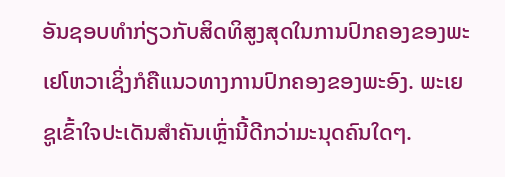ອັນຊອບທຳກ່ຽວກັບສິດທິສູງສຸດໃນການປົກຄອງຂອງພະເຢໂຫວາເຊິ່ງກໍຄືແນວທາງການປົກຄອງຂອງພະອົງ. ພະເຍຊູເຂົ້າໃຈປະເດັນສຳຄັນເຫຼົ່ານີ້ດີກວ່າມະນຸດຄົນໃດໆ.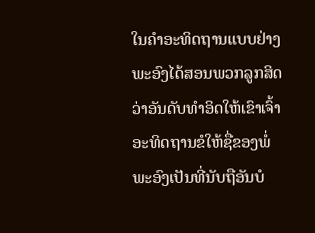ໃນຄຳອະທິດຖານແບບຢ່າງ ພະອົງໄດ້ສອນພວກລູກສິດວ່າອັນດັບທຳອິດໃຫ້ເຂົາເຈົ້າອະທິດຖານຂໍໃຫ້ຊື່ຂອງພໍ່ພະອົງເປັນທີ່ນັບຖືອັນບໍ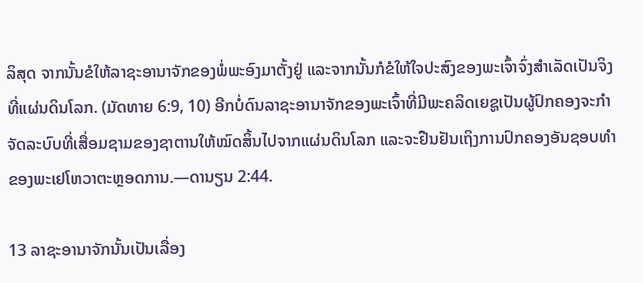ລິສຸດ ຈາກນັ້ນຂໍໃຫ້ລາຊະອານາຈັກຂອງພໍ່ພະອົງມາຕັ້ງຢູ່ ແລະຈາກນັ້ນກໍຂໍໃຫ້ໃຈປະສົງຂອງພະເຈົ້າຈົ່ງສຳເລັດເປັນຈິງທີ່ແຜ່ນດິນໂລກ. (ມັດທາຍ 6:9, 10) ອີກບໍ່ດົນລາຊະອານາຈັກຂອງພະເຈົ້າທີ່ມີພະຄລິດເຍຊູເປັນຜູ້ປົກຄອງຈະກຳຈັດລະບົບທີ່ເສື່ອມຊາມຂອງຊາຕານໃຫ້ໝົດສິ້ນໄປຈາກແຜ່ນດິນໂລກ ແລະຈະຢືນຢັນເຖິງການປົກຄອງອັນຊອບທຳຂອງພະເຢໂຫວາຕະຫຼອດການ.—ດານຽນ 2:44.

13 ລາຊະອານາຈັກນັ້ນເປັນເລື່ອງ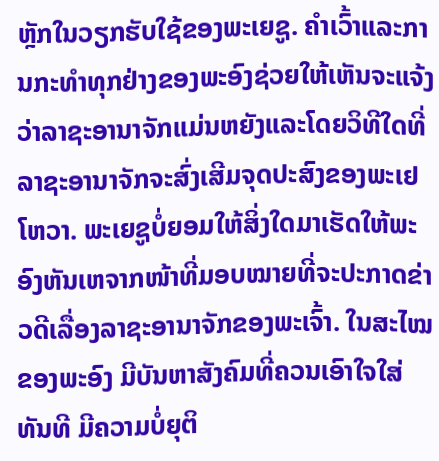ຫຼັກໃນວຽກຮັບໃຊ້ຂອງພະເຍຊູ. ຄຳເວົ້າແລະການກະທຳທຸກຢ່າງຂອງພະອົງຊ່ວຍໃຫ້ເຫັນຈະແຈ້ງວ່າລາຊະອານາຈັກແມ່ນຫຍັງແລະໂດຍວິທີໃດທີ່ລາຊະອານາຈັກຈະສົ່ງເສີມຈຸດປະສົງຂອງພະເຢໂຫວາ. ພະເຍຊູບໍ່ຍອມໃຫ້ສິ່ງໃດມາເຮັດໃຫ້ພະອົງຫັນເຫຈາກໜ້າທີ່ມອບໝາຍທີ່ຈະປະກາດຂ່າວດີເລື່ອງລາຊະອານາຈັກຂອງພະເຈົ້າ. ໃນສະໄໝຂອງພະອົງ ມີບັນຫາສັງຄົມທີ່ຄວນເອົາໃຈໃສ່ທັນທີ ມີຄວາມບໍ່ຍຸຕິ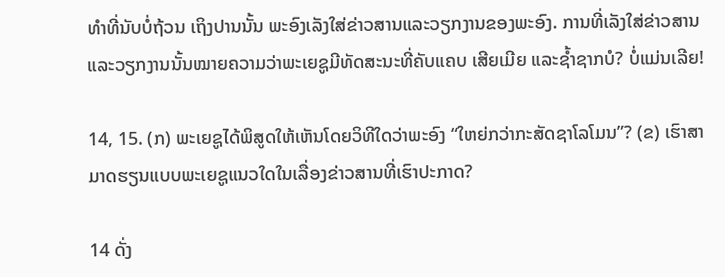ທຳທີ່ນັບບໍ່ຖ້ວນ ເຖິງປານນັ້ນ ພະອົງເລັງໃສ່ຂ່າວສານແລະວຽກງານຂອງພະອົງ. ການທີ່ເລັງໃສ່ຂ່າວສານແລະວຽກງານນັ້ນໝາຍຄວາມວ່າພະເຍຊູມີທັດສະນະທີ່ຄັບແຄບ ເສີຍເມີຍ ແລະຊ້ຳຊາກບໍ? ບໍ່ແມ່ນເລີຍ!

14, 15. (ກ) ພະເຍຊູໄດ້ພິສູດໃຫ້ເຫັນໂດຍວິທີໃດວ່າພະອົງ “ໃຫຍ່ກວ່າກະສັດຊາໂລໂມນ”? (ຂ) ເຮົາສາມາດຮຽນແບບພະເຍຊູແນວໃດໃນເລື່ອງຂ່າວສານທີ່ເຮົາປະກາດ?

14 ດັ່ງ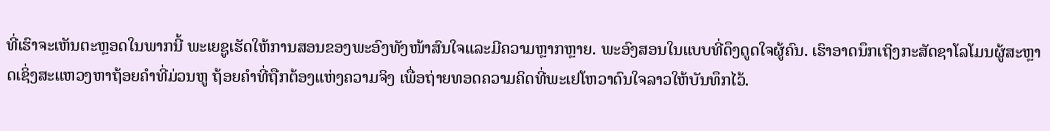ທີ່ເຮົາຈະເຫັນຕະຫຼອດໃນພາກນີ້ ພະເຍຊູເຮັດໃຫ້ການສອນຂອງພະອົງທັງໜ້າສົນໃຈແລະມີຄວາມຫຼາກຫຼາຍ. ພະອົງສອນໃນແບບທີ່ດຶງດູດໃຈຜູ້ຄົນ. ເຮົາອາດນຶກເຖິງກະສັດຊາໂລໂມນຜູ້ສະຫຼາດເຊິ່ງສະແຫວງຫາຖ້ອຍຄຳທີ່ມ່ວນຫູ ຖ້ອຍຄຳທີ່ຖືກຕ້ອງແຫ່ງຄວາມຈິງ ເພື່ອຖ່າຍທອດຄວາມຄິດທີ່ພະເຢໂຫວາດົນໃຈລາວໃຫ້ບັນທຶກໄວ້.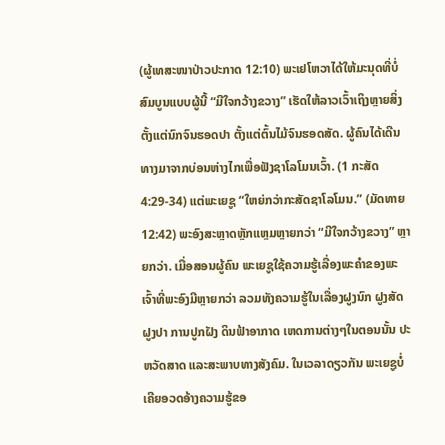(ຜູ້ເທສະໜາປ່າວປະກາດ 12:10) ພະເຢໂຫວາໄດ້ໃຫ້ມະນຸດທີ່ບໍ່ສົມບູນແບບຜູ້ນີ້ “ມີໃຈກວ້າງຂວາງ” ເຮັດໃຫ້ລາວເວົ້າເຖິງຫຼາຍສິ່ງ ຕັ້ງແຕ່ນົກຈົນຮອດປາ ຕັ້ງແຕ່ຕົ້ນໄມ້ຈົນຮອດສັດ. ຜູ້ຄົນໄດ້ເດີນທາງມາຈາກບ່ອນຫ່າງໄກເພື່ອຟັງຊາໂລໂມນເວົ້າ. (1 ກະສັດ 4:29-34) ແຕ່ພະເຍຊູ “ໃຫຍ່ກວ່າກະສັດຊາໂລໂມນ.” (ມັດທາຍ 12:42) ພະອົງສະຫຼາດຫຼັກແຫຼມຫຼາຍກວ່າ “ມີໃຈກວ້າງຂວາງ” ຫຼາຍກວ່າ. ເມື່ອສອນຜູ້ຄົນ ພະເຍຊູໃຊ້ຄວາມຮູ້ເລື່ອງພະຄຳຂອງພະເຈົ້າທີ່ພະອົງມີຫຼາຍກວ່າ ລວມທັງຄວາມຮູ້ໃນເລື່ອງຝູງນົກ ຝູງສັດ ຝູງປາ ການປູກຝັງ ດິນຟ້າອາກາດ ເຫດການຕ່າງໆໃນຕອນນັ້ນ ປະຫວັດສາດ ແລະສະພາບທາງສັງຄົມ. ໃນເວລາດຽວກັນ ພະເຍຊູບໍ່ເຄີຍອວດອ້າງຄວາມຮູ້ຂອ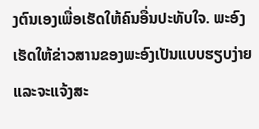ງຕົນເອງເພື່ອເຮັດໃຫ້ຄົນອື່ນປະທັບໃຈ. ພະອົງເຮັດໃຫ້ຂ່າວສານຂອງພະອົງເປັນແບບຮຽບງ່າຍແລະຈະແຈ້ງສະ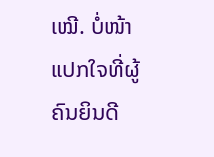ເໝີ. ບໍ່ໜ້າແປກໃຈທີ່ຜູ້ຄົນຍິນດີ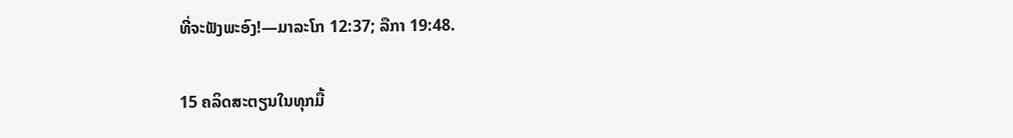ທີ່ຈະຟັງພະອົງ!—ມາລະໂກ 12:37; ລືກາ 19:48.

15 ຄລິດສະຕຽນໃນທຸກມື້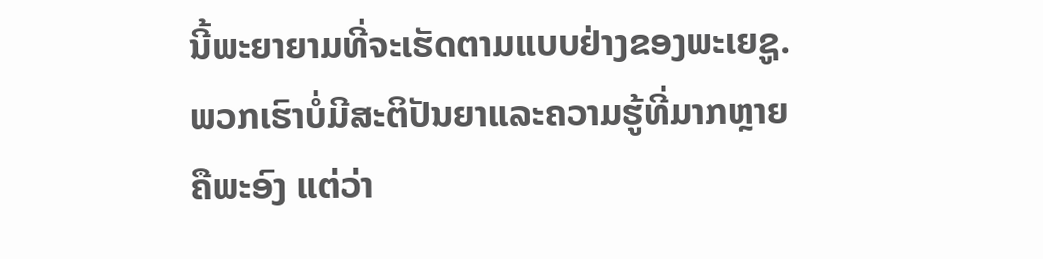ນີ້ພະຍາຍາມທີ່ຈະເຮັດຕາມແບບຢ່າງຂອງພະເຍຊູ. ພວກເຮົາບໍ່ມີສະຕິປັນຍາແລະຄວາມຮູ້ທີ່ມາກຫຼາຍຄືພະອົງ ແຕ່ວ່າ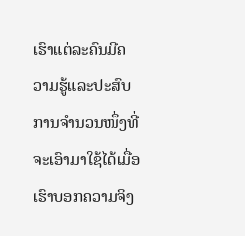ເຮົາແຕ່ລະຄົນມີຄວາມຮູ້ແລະປະສົບການຈຳນວນໜຶ່ງທີ່ຈະເອົາມາໃຊ້ໄດ້ເມື່ອເຮົາບອກຄວາມຈິງ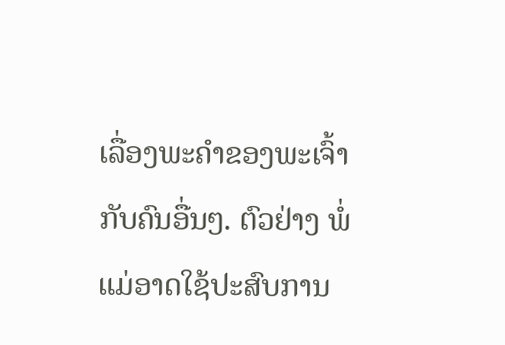ເລື່ອງພະຄຳຂອງພະເຈົ້າກັບຄົນອື່ນໆ. ຕົວຢ່າງ ພໍ່ແມ່ອາດໃຊ້ປະສົບການ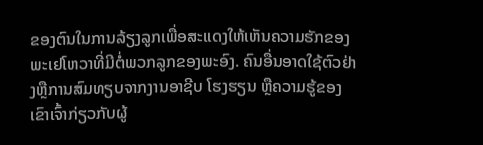ຂອງຕົນໃນການລ້ຽງລູກເພື່ອສະແດງໃຫ້ເຫັນຄວາມຮັກຂອງພະເຢໂຫວາທີ່ມີຕໍ່ພວກລູກຂອງພະອົງ. ຄົນອື່ນອາດໃຊ້ຕົວຢ່າງຫຼືການສົມທຽບຈາກງານອາຊີບ ໂຮງຮຽນ ຫຼືຄວາມຮູ້ຂອງເຂົາເຈົ້າກ່ຽວກັບຜູ້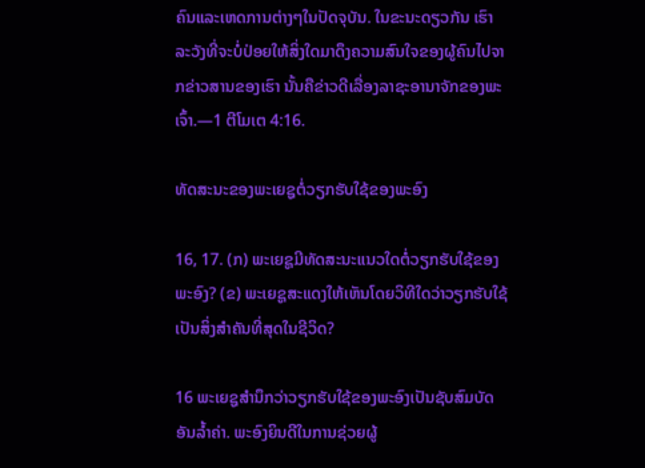ຄົນແລະເຫດການຕ່າງໆໃນປັດຈຸບັນ. ໃນຂະນະດຽວກັນ ເຮົາລະວັງທີ່ຈະບໍ່ປ່ອຍໃຫ້ສິ່ງໃດມາດຶງຄວາມສົນໃຈຂອງຜູ້ຄົນໄປຈາກຂ່າວສານຂອງເຮົາ ນັ້ນຄືຂ່າວດີເລື່ອງລາຊະອານາຈັກຂອງພະເຈົ້າ.—1 ຕີໂມເຕ 4:16.

ທັດສະນະຂອງພະເຍຊູຕໍ່ວຽກຮັບໃຊ້ຂອງພະອົງ

16, 17. (ກ) ພະເຍຊູມີທັດສະນະແນວໃດຕໍ່ວຽກຮັບໃຊ້ຂອງພະອົງ? (ຂ) ພະເຍຊູສະແດງໃຫ້ເຫັນໂດຍວິທີໃດວ່າວຽກຮັບໃຊ້ເປັນສິ່ງສຳຄັນທີ່ສຸດໃນຊີວິດ?

16 ພະເຍຊູສຳນຶກວ່າວຽກຮັບໃຊ້ຂອງພະອົງເປັນຊັບສົມບັດອັນລ້ຳຄ່າ. ພະອົງຍິນດີໃນການຊ່ວຍຜູ້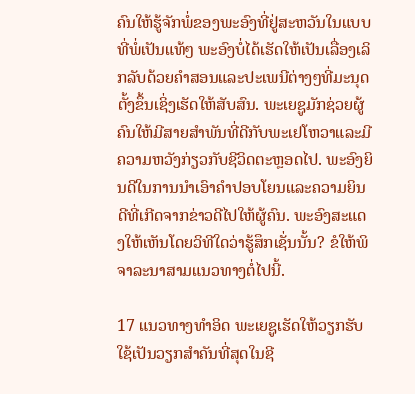ຄົນໃຫ້ຮູ້ຈັກພໍ່ຂອງພະອົງທີ່ຢູ່ສະຫວັນໃນແບບທີ່ພໍ່ເປັນແທ້ໆ ພະອົງບໍ່ໄດ້ເຮັດໃຫ້ເປັນເລື່ອງເລິກລັບດ້ວຍຄຳສອນແລະປະເພນີຕ່າງໆທີ່ມະນຸດຕັ້ງຂຶ້ນເຊິ່ງເຮັດໃຫ້ສັບສົນ. ພະເຍຊູມັກຊ່ວຍຜູ້ຄົນໃຫ້ມີສາຍສຳພັນທີ່ດີກັບພະເຢໂຫວາແລະມີຄວາມຫວັງກ່ຽວກັບຊີວິດຕະຫຼອດໄປ. ພະອົງຍິນດີໃນການນຳເອົາຄຳປອບໂຍນແລະຄວາມຍິນດີທີ່ເກີດຈາກຂ່າວດີໄປໃຫ້ຜູ້ຄົນ. ພະອົງສະແດງໃຫ້ເຫັນໂດຍວິທີໃດວ່າຮູ້ສຶກເຊັ່ນນັ້ນ? ຂໍໃຫ້ພິຈາລະນາສາມແນວທາງຕໍ່ໄປນີ້.

17 ແນວທາງທຳອິດ ພະເຍຊູເຮັດໃຫ້ວຽກຮັບໃຊ້ເປັນວຽກສຳຄັນທີ່ສຸດໃນຊີ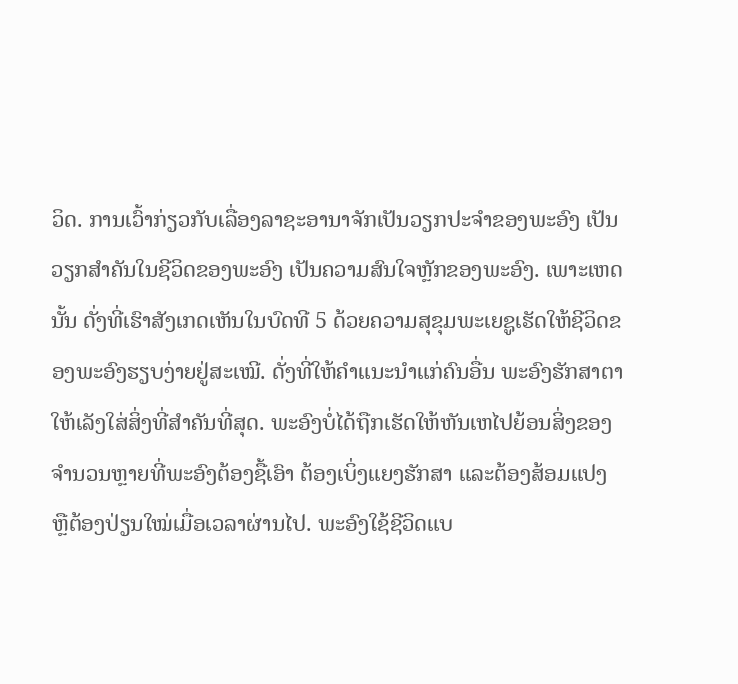ວິດ. ການເວົ້າກ່ຽວກັບເລື່ອງລາຊະອານາຈັກເປັນວຽກປະຈຳຂອງພະອົງ ເປັນວຽກສຳຄັນໃນຊີວິດຂອງພະອົງ ເປັນຄວາມສົນໃຈຫຼັກຂອງພະອົງ. ເພາະເຫດນັ້ນ ດັ່ງທີ່ເຮົາສັງເກດເຫັນໃນບົດທີ 5 ດ້ວຍຄວາມສຸຂຸມພະເຍຊູເຮັດໃຫ້ຊີວິດຂອງພະອົງຮຽບງ່າຍຢູ່ສະເໝີ. ດັ່ງທີ່ໃຫ້ຄຳແນະນຳແກ່ຄົນອື່ນ ພະອົງຮັກສາຕາໃຫ້ເລັງໃສ່ສິ່ງທີ່ສຳຄັນທີ່ສຸດ. ພະອົງບໍ່ໄດ້ຖືກເຮັດໃຫ້ຫັນເຫໄປຍ້ອນສິ່ງຂອງຈຳນວນຫຼາຍທີ່ພະອົງຕ້ອງຊື້ເອົາ ຕ້ອງເບິ່ງແຍງຮັກສາ ແລະຕ້ອງສ້ອມແປງ ຫຼືຕ້ອງປ່ຽນໃໝ່ເມື່ອເວລາຜ່ານໄປ. ພະອົງໃຊ້ຊີວິດແບ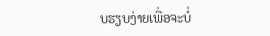ບຮຽບງ່າຍເພື່ອຈະບໍ່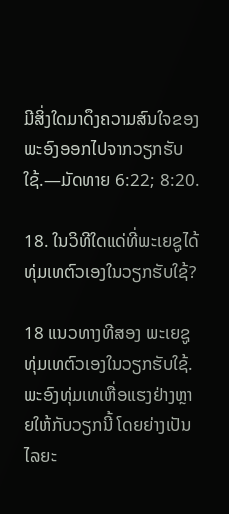ມີສິ່ງໃດມາດຶງຄວາມສົນໃຈຂອງພະອົງອອກໄປຈາກວຽກຮັບໃຊ້.—ມັດທາຍ 6:22; 8:20.

18. ໃນວິທີໃດແດ່ທີ່ພະເຍຊູໄດ້ທຸ່ມເທຕົວເອງໃນວຽກຮັບໃຊ້?

18 ແນວທາງທີສອງ ພະເຍຊູທຸ່ມເທຕົວເອງໃນວຽກຮັບໃຊ້. ພະອົງທຸ່ມເທເຫື່ອແຮງຢ່າງຫຼາຍໃຫ້ກັບວຽກນີ້ ໂດຍຍ່າງເປັນໄລຍະ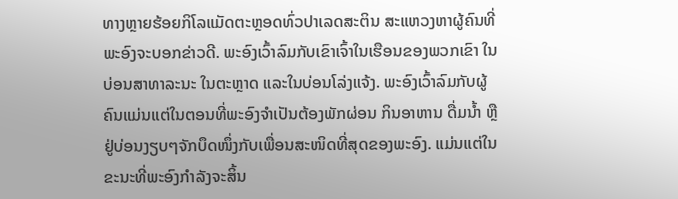ທາງຫຼາຍຮ້ອຍກິໂລແມັດຕະຫຼອດທົ່ວປາເລດສະຕິນ ສະແຫວງຫາຜູ້ຄົນທີ່ພະອົງຈະບອກຂ່າວດີ. ພະອົງເວົ້າລົມກັບເຂົາເຈົ້າໃນເຮືອນຂອງພວກເຂົາ ໃນບ່ອນສາທາລະນະ ໃນຕະຫຼາດ ແລະໃນບ່ອນໂລ່ງແຈ້ງ. ພະອົງເວົ້າລົມກັບຜູ້ຄົນແມ່ນແຕ່ໃນຕອນທີ່ພະອົງຈຳເປັນຕ້ອງພັກຜ່ອນ ກິນອາຫານ ດື່ມນ້ຳ ຫຼືຢູ່ບ່ອນງຽບໆຈັກບຶດໜຶ່ງກັບເພື່ອນສະໜິດທີ່ສຸດຂອງພະອົງ. ແມ່ນແຕ່ໃນຂະນະທີ່ພະອົງກຳລັງຈະສິ້ນ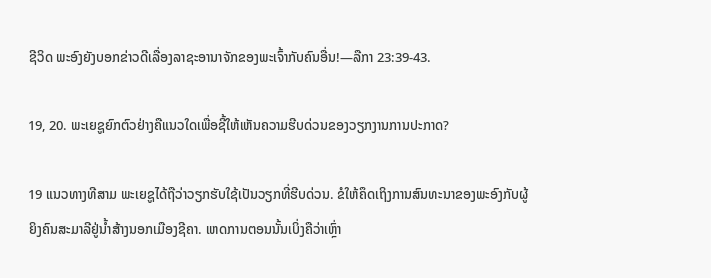ຊີວິດ ພະອົງຍັງບອກຂ່າວດີເລື່ອງລາຊະອານາຈັກຂອງພະເຈົ້າກັບຄົນອື່ນ!—ລືກາ 23:39-43.

19, 20. ພະເຍຊູຍົກຕົວຢ່າງຄືແນວໃດເພື່ອຊີ້ໃຫ້ເຫັນຄວາມຮີບດ່ວນຂອງວຽກງານການປະກາດ?

19 ແນວທາງທີສາມ ພະເຍຊູໄດ້ຖືວ່າວຽກຮັບໃຊ້ເປັນວຽກທີ່ຮີບດ່ວນ. ຂໍໃຫ້ຄຶດເຖິງການສົນທະນາຂອງພະອົງກັບຜູ້ຍິງຄົນສະມາລີຢູ່ນ້ຳສ້າງນອກເມືອງຊີຄາ. ເຫດການຕອນນັ້ນເບິ່ງຄືວ່າເຫຼົ່າ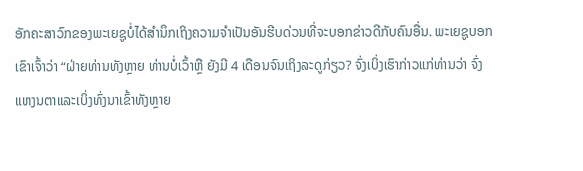ອັກຄະສາວົກຂອງພະເຍຊູບໍ່ໄດ້ສຳນຶກເຖິງຄວາມຈຳເປັນອັນຮີບດ່ວນທີ່ຈະບອກຂ່າວດີກັບຄົນອື່ນ. ພະເຍຊູບອກເຂົາເຈົ້າວ່າ “ຝ່າຍທ່ານທັງຫຼາຍ ທ່ານບໍ່ເວົ້າຫຼື ຍັງມີ 4 ເດືອນຈົນເຖິງລະດູກ່ຽວ? ຈົ່ງເບິ່ງເຮົາກ່າວແກ່ທ່ານວ່າ ຈົ່ງແຫງນຕາແລະເບິ່ງທົ່ງນາເຂົ້າທັງຫຼາຍ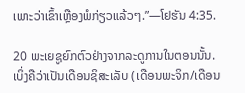ເພາະວ່າເຂົ້າເຫຼືອງພໍກ່ຽວແລ້ວໆ.”—ໂຢຮັນ 4:35.

20 ພະເຍຊູຍົກຕົວຢ່າງຈາກລະດູການໃນຕອນນັ້ນ. ເບິ່ງຄືວ່າເປັນເດືອນຊິສະເລັບ (ເດືອນພະຈິກ/ເດືອນ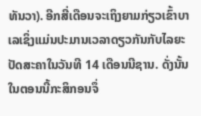ທັນວາ). ອີກສີ່ເດືອນຈະເຖິງຍາມກ່ຽວເຂົ້າບາເລເຊິ່ງແມ່ນປະມານເວລາດຽວກັນກັບໄລຍະປັດສະຄາໃນວັນທີ 14 ເດືອນນີຊານ. ດັ່ງນັ້ນ ໃນຕອນນີ້ກະສິກອນຈຶ່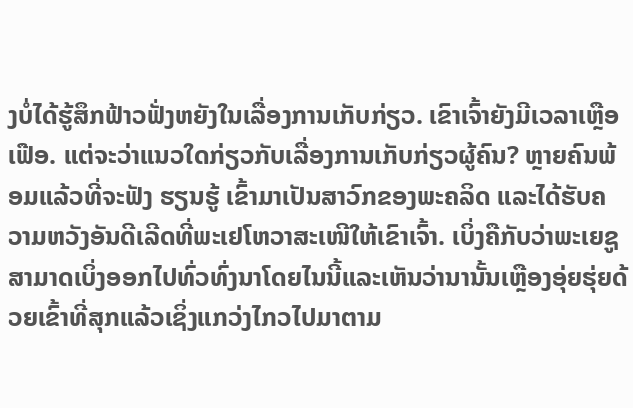ງບໍ່ໄດ້ຮູ້ສຶກຟ້າວຟັ່ງຫຍັງໃນເລື່ອງການເກັບກ່ຽວ. ເຂົາເຈົ້າຍັງມີເວລາເຫຼືອເຟືອ. ແຕ່ຈະວ່າແນວໃດກ່ຽວກັບເລື່ອງການເກັບກ່ຽວຜູ້ຄົນ? ຫຼາຍຄົນພ້ອມແລ້ວທີ່ຈະຟັງ ຮຽນຮູ້ ເຂົ້າມາເປັນສາວົກຂອງພະຄລິດ ແລະໄດ້ຮັບຄວາມຫວັງອັນດີເລີດທີ່ພະເຢໂຫວາສະເໜີໃຫ້ເຂົາເຈົ້າ. ເບິ່ງຄືກັບວ່າພະເຍຊູສາມາດເບິ່ງອອກໄປທົ່ວທົ່ງນາໂດຍໄນນີ້ແລະເຫັນວ່ານານັ້ນເຫຼືອງອຸ່ຍຮຸ່ຍດ້ວຍເຂົ້າທີ່ສຸກແລ້ວເຊິ່ງແກວ່ງໄກວໄປມາຕາມ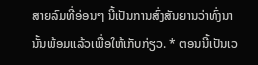ສາຍລົມທີ່ອ່ອນໆ ນີ້ເປັນການສົ່ງສັນຍານວ່າທົ່ງນານັ້ນພ້ອມແລ້ວເພື່ອໃຫ້ເກັບກ່ຽວ. * ຕອນນີ້ເປັນເວ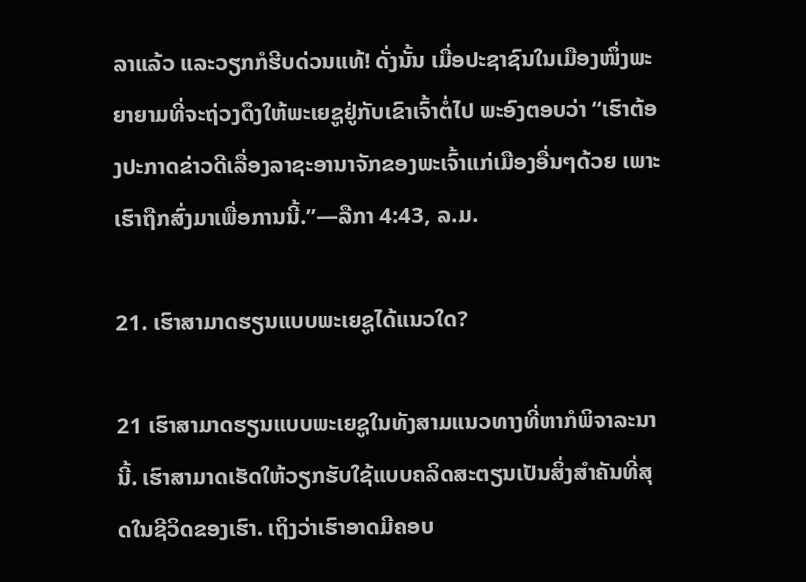ລາແລ້ວ ແລະວຽກກໍຮີບດ່ວນແທ້! ດັ່ງນັ້ນ ເມື່ອປະຊາຊົນໃນເມືອງໜຶ່ງພະຍາຍາມທີ່ຈະຖ່ວງດຶງໃຫ້ພະເຍຊູຢູ່ກັບເຂົາເຈົ້າຕໍ່ໄປ ພະອົງຕອບວ່າ “ເຮົາຕ້ອງປະກາດຂ່າວດີເລື່ອງລາຊະອານາຈັກຂອງພະເຈົ້າແກ່ເມືອງອື່ນໆດ້ວຍ ເພາະເຮົາຖືກສົ່ງມາເພື່ອການນີ້.”—ລືກາ 4:43, ລ.ມ.

21. ເຮົາສາມາດຮຽນແບບພະເຍຊູໄດ້ແນວໃດ?

21 ເຮົາສາມາດຮຽນແບບພະເຍຊູໃນທັງສາມແນວທາງທີ່ຫາກໍພິຈາລະນານີ້. ເຮົາສາມາດເຮັດໃຫ້ວຽກຮັບໃຊ້ແບບຄລິດສະຕຽນເປັນສິ່ງສຳຄັນທີ່ສຸດໃນຊີວິດຂອງເຮົາ. ເຖິງວ່າເຮົາອາດມີຄອບ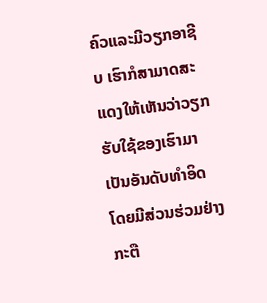ຄົວແລະມີວຽກອາຊີບ ເຮົາກໍສາມາດສະແດງໃຫ້ເຫັນວ່າວຽກຮັບໃຊ້ຂອງເຮົາມາເປັນອັນດັບທຳອິດໂດຍມີສ່ວນຮ່ວມຢ່າງກະຕື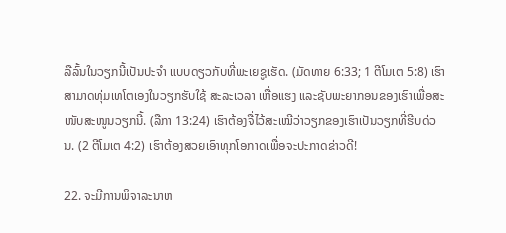ລືລົ້ນໃນວຽກນີ້ເປັນປະຈຳ ແບບດຽວກັບທີ່ພະເຍຊູເຮັດ. (ມັດທາຍ 6:33; 1 ຕີໂມເຕ 5:8) ເຮົາສາມາດທຸ່ມເທໂຕເອງໃນວຽກຮັບໃຊ້ ສະລະເວລາ ເຫື່ອແຮງ ແລະຊັບພະຍາກອນຂອງເຮົາເພື່ອສະໜັບສະໜູນວຽກນີ້. (ລືກາ 13:24) ເຮົາຕ້ອງຈື່ໄວ້ສະເໝີວ່າວຽກຂອງເຮົາເປັນວຽກທີ່ຮີບດ່ວນ. (2 ຕີໂມເຕ 4:2) ເຮົາຕ້ອງສວຍເອົາທຸກໂອກາດເພື່ອຈະປະກາດຂ່າວດີ!

22. ຈະມີການພິຈາລະນາຫ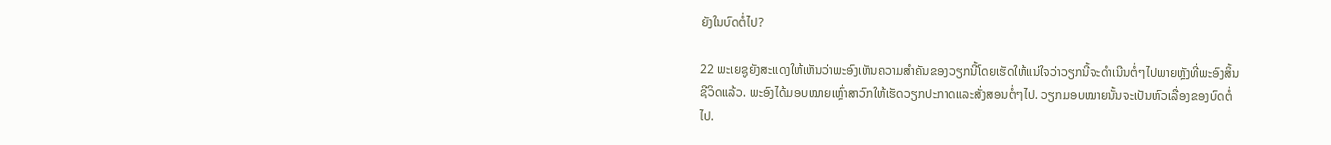ຍັງໃນບົດຕໍ່ໄປ?

22 ພະເຍຊູຍັງສະແດງໃຫ້ເຫັນວ່າພະອົງເຫັນຄວາມສຳຄັນຂອງວຽກນີ້ໂດຍເຮັດໃຫ້ແນ່ໃຈວ່າວຽກນີ້ຈະດຳເນີນຕໍ່ໆໄປພາຍຫຼັງທີ່ພະອົງສິ້ນຊີວິດແລ້ວ. ພະອົງໄດ້ມອບໝາຍເຫຼົ່າສາວົກໃຫ້ເຮັດວຽກປະກາດແລະສັ່ງສອນຕໍ່ໆໄປ. ວຽກມອບໝາຍນັ້ນຈະເປັນຫົວເລື່ອງຂອງບົດຕໍ່ໄປ.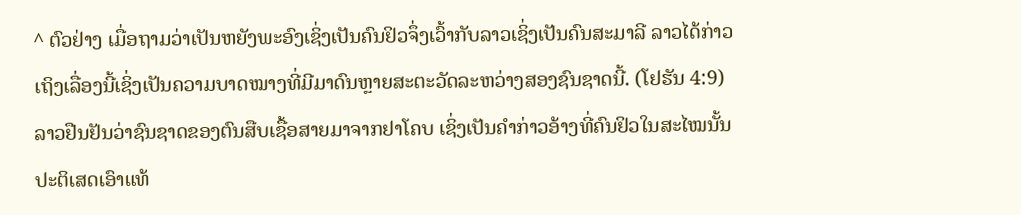^ ຕົວຢ່າງ ເມື່ອຖາມວ່າເປັນຫຍັງພະອົງເຊິ່ງເປັນຄົນຢິວຈຶ່ງເວົ້າກັບລາວເຊິ່ງເປັນຄົນສະມາລີ ລາວໄດ້ກ່າວເຖິງເລື່ອງນີ້ເຊິ່ງເປັນຄວາມບາດໝາງທີ່ມີມາດົນຫຼາຍສະຕະວັດລະຫວ່າງສອງຊົນຊາດນີ້. (ໂຢຮັນ 4:9) ລາວຢືນຢັນວ່າຊົນຊາດຂອງຕົນສືບເຊື້ອສາຍມາຈາກຢາໂຄບ ເຊິ່ງເປັນຄຳກ່າວອ້າງທີ່ຄົນຢິວໃນສະໄໝນັ້ນປະຕິເສດເອົາແທ້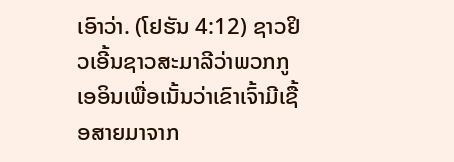ເອົາວ່າ. (ໂຢຮັນ 4:12) ຊາວຢິວເອີ້ນຊາວສະມາລີວ່າພວກກູເອອິນເພື່ອເນັ້ນວ່າເຂົາເຈົ້າມີເຊື້ອສາຍມາຈາກ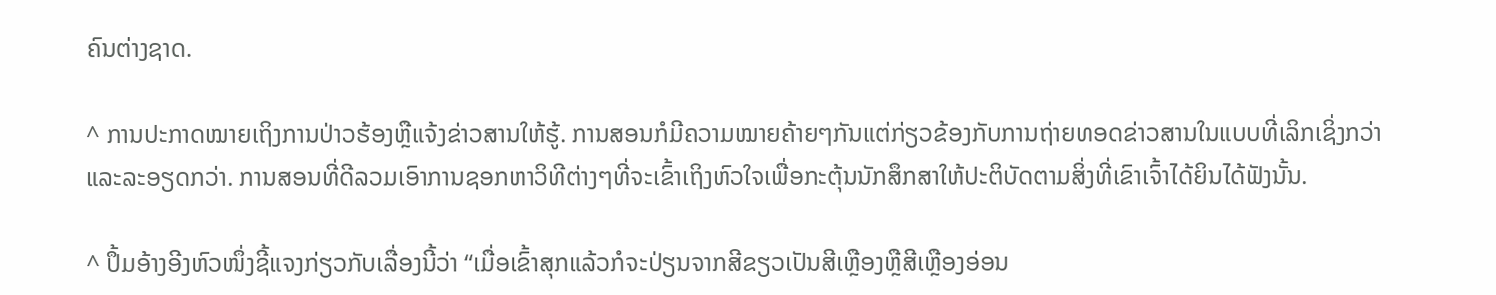ຄົນຕ່າງຊາດ.

^ ການປະກາດໝາຍເຖິງການປ່າວຮ້ອງຫຼືແຈ້ງຂ່າວສານໃຫ້ຮູ້. ການສອນກໍມີຄວາມໝາຍຄ້າຍໆກັນແຕ່ກ່ຽວຂ້ອງກັບການຖ່າຍທອດຂ່າວສານໃນແບບທີ່ເລິກເຊິ່ງກວ່າແລະລະອຽດກວ່າ. ການສອນທີ່ດີລວມເອົາການຊອກຫາວິທີຕ່າງໆທີ່ຈະເຂົ້າເຖິງຫົວໃຈເພື່ອກະຕຸ້ນນັກສຶກສາໃຫ້ປະຕິບັດຕາມສິ່ງທີ່ເຂົາເຈົ້າໄດ້ຍິນໄດ້ຟັງນັ້ນ.

^ ປຶ້ມອ້າງອີງຫົວໜຶ່ງຊີ້ແຈງກ່ຽວກັບເລື່ອງນີ້ວ່າ “ເມື່ອເຂົ້າສຸກແລ້ວກໍຈະປ່ຽນຈາກສີຂຽວເປັນສີເຫຼືອງຫຼືສີເຫຼືອງອ່ອນ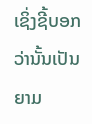ເຊິ່ງຊີ້ບອກວ່ານັ້ນເປັນຍາມ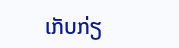ເກັບກ່ຽ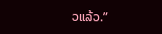ວແລ້ວ.”